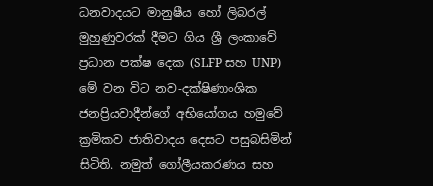ධනවාදයට මානුෂීය හෝ ලිබරල් මුහුණුවරක් දීමට ගිය ශ්‍රී ලංකාවේ ප්‍රධාන පක්ෂ දෙක (SLFP සහ UNP) මේ වන විට නව-දක්ෂිණාංශික ජනප්‍රියවාදීන්ගේ අභියෝගය හමුවේ ක්‍රමිකව ජාතිවාදය දෙසට පසුබසිමින් සිටිති. නමුත් ගෝලීයකරණය සහ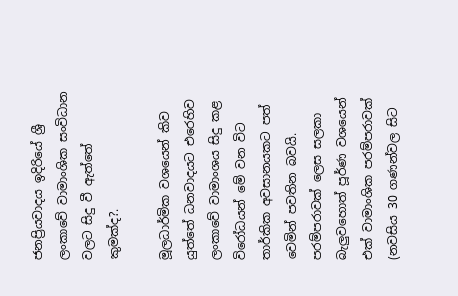ජනප්‍රියවාදය ඉදිරියේ ශ්‍රී ලංකාවේ වාමාංශික සංවිධාන වලට සිදු වී ඇත්තේ කුමක්ද?.

මූලධාර්මික වශයෙන් කිව යුත්තේ ධනවාදයට එරෙහිව ලංකාවේ වාමාංශය සිදු කළ විරෝධයන් මේ වන විට තාර්කික අවසානයකට පත් වෙමින් පවතින බවයි. පරම්පරාවක් ලෙස සලකා බැලුවහොත් පූර්ණ වශයෙන් එක් වාමාංශික පරම්පරාවක් (නවසිය 30 ගණන්වල සිට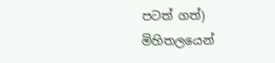පටත් ගත්) මිහිතලයෙන්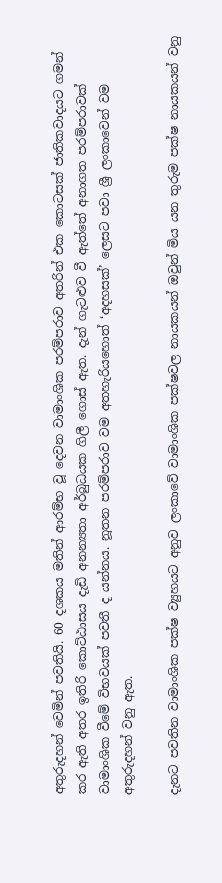අතුරුදහන් වෙමින් පවතියි. 60 දශකය මතින් ආරම්භ වූ දෙවන වාමාංශික පරම්පරාව අතරින් එක කොටසක් ජාතිකවාදයට ගමන් කර ඇති අතර ඉතිරි කොට්ඨාසය දැඩි අනන්‍යතා අර්බුධයක ගිලී ගොස් ඇත. දැන් ගැටළුව වී ඇත්තේ අනාගත පරම්පරාවක් වාමාංශික වීමේ විභවයක් පවතී ද යන්නය. නූතන පරම්පරාව වම අතහැරියහොත් ‘අදහසක්’ ලෙසට පවා ශ්‍රී ලංකාවෙන් වම අතුරුදහන් වනු ඇත.

දැනට පවතින වාමාංශික පක්ෂ ව්‍යුහයට අනුව ලංකාවේ වාමාංශික පක්ෂවල නායකයන් ඔවුන් මිය යන තුරුම පක්ෂ නායකයන් වනු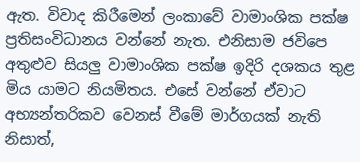ඇත. විවාද කිරීමෙන් ලංකාවේ වාමාංශික පක්ෂ ප්‍රතිසංවිධානය වන්නේ නැත. එනිසාම ජවිපෙ අතුළුව සියලු වාමාංශික පක්ෂ ඉදිරි දශකය තුළ මිය යාමට නියමිතය. එසේ වන්නේ ඒවාට අභ්‍යන්තරිකව වෙනස් වීමේ මාර්ගයක් නැති නිසාත්,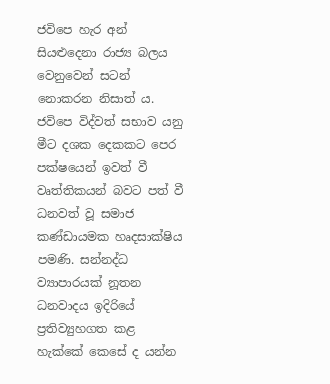ජවිපෙ හැර අන් සියළුදෙනා රාජ්‍ය බලය වෙනුවෙන් සටන් නොකරන නිසාත් ය. ජවිපෙ විද්වත් සභාව යනු මීට දශක දෙකකට පෙර පක්ෂයෙන් ඉවත් වී වෘත්තිකයන් බවට පත් වී ධනවත් වූ සමාජ කණ්ඩායමක හෘදසාක්ෂිය පමණි. සන්නද්ධ ව්‍යාපාරයක් නූතන ධනවාදය ඉදිරියේ ප්‍රතිව්‍යුහගත කළ හැක්කේ කෙසේ ද යන්න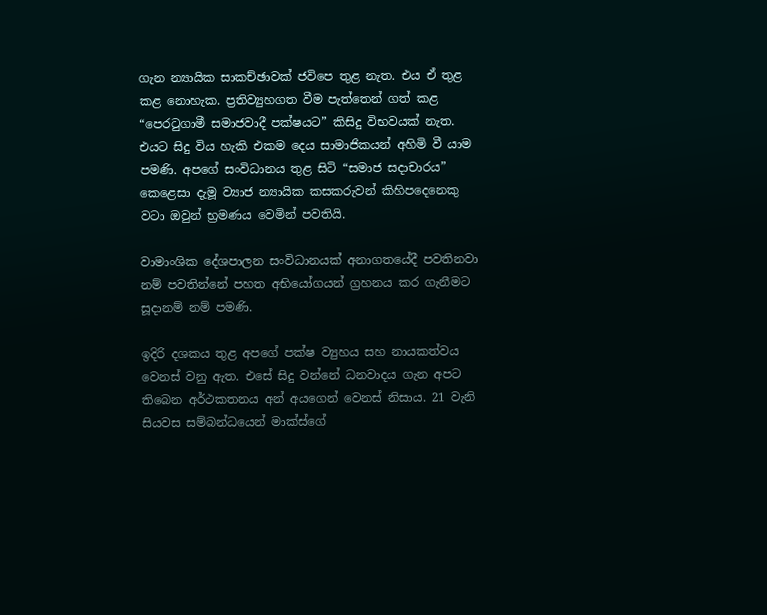ගැන න්‍යායික සාකච්ඡාවක් ජවිපෙ තුළ නැත. එය ඒ තුළ කළ නොහැක. ප්‍රතිව්‍යුහගත වීම පැත්තෙන් ගත් කළ “පෙරටුගාමී සමාජවාදී පක්ෂයට” කිසිදු විභවයක් නැත. එයට සිදු විය හැකි එකම දෙය සාමාජිකයන් අහිමි වී යාම පමණි. අපගේ සංවිධානය තුළ සිටි “සමාජ සදාචාරය” කෙළෙසා දැමූ ව්‍යාජ න්‍යායික කසකරුවන් කිහිපදෙනෙකු වටා ඔවුන් භ්‍රමණය වෙමින් පවතියි.

වාමාංශික දේශපාලන සංවිධානයක් අනාගතයේදී පවතිනවා නම් පවතින්නේ පහත අභියෝගයන් ග්‍රහනය කර ගැනීමට සූදානම් නම් පමණි.

ඉදිරි දශකය තුළ අපගේ පක්ෂ ව්‍යුහය සහ නායකත්වය වෙනස් වනු ඇත. එසේ සිදු වන්නේ ධනවාදය ගැන අපට තිබෙන අර්ථකතනය අන් අයගෙන් වෙනස් නිසාය. 21 වැනි සියවස සම්බන්ධයෙන් මාක්ස්ගේ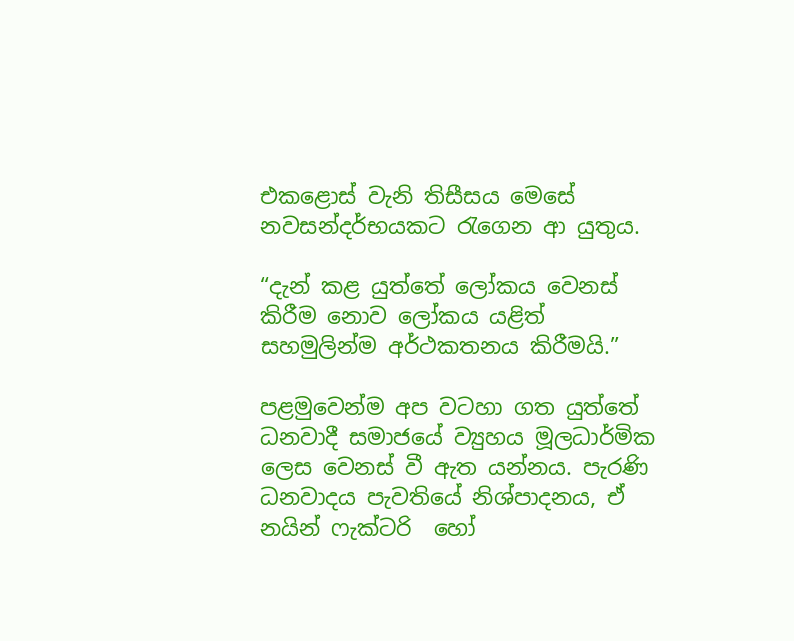එකළොස් වැනි තිසීසය මෙසේ නවසන්දර්භයකට රැගෙන ආ යුතුය.

“දැන් කළ යුත්තේ ලෝකය වෙනස් කිරීම නොව ලෝකය යළිත් සහමුලින්ම අර්ථකතනය කිරීමයි.”

පළමුවෙන්ම අප වටහා ගත යුත්තේ ධනවාදී සමාජයේ ව්‍යුහය මූලධාර්මික ලෙස වෙනස් වී ඇත යන්නය. පැරණි ධනවාදය පැවතියේ නිශ්පාදනය, ඒ නයින් ෆැක්ටරි  හෝ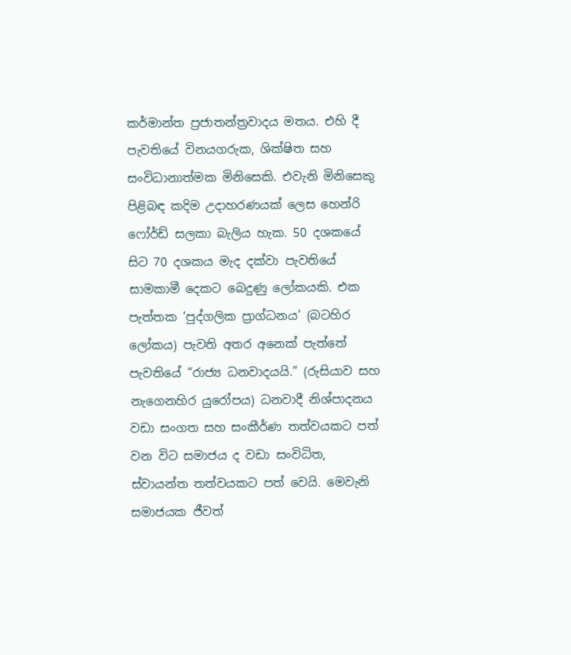කර්මාන්ත ප්‍රජාතන්ත්‍රවාදය මතය. එහි දී පැවතියේ විනයගරුක, ශික්ෂිත සහ සංවිධානාත්මක මිනිසෙකි. එවැනි මිනිසෙකු පිළිබඳ කදිම උදාහරණයක් ලෙස හෙන්රි ෆෝර්ඩ් සලකා බැලිය හැක. 50 දශකයේ සිට 70 දශකය මැද දක්වා පැවතියේ සාමකාමී දෙකට බෙදුණු ලෝකයකි. එක පැත්තක ‘පුද්ගලික ප්‍රාග්ධනය’ (බටහිර ලෝකය) පැවති අතර අනෙක් පැත්තේ පැවතියේ “රාජ්‍ය ධනවාදයයි.” (රුසියාව සහ නැගෙනහිර යුරෝපය) ධනවාදී නිශ්පාදනය වඩා සංගත සහ සංකීර්ණ තත්වයකට පත් වන විට සමාජය ද වඩා සංවිධිත, ස්වායන්ත තත්වයකට පත් වෙයි. මෙවැනි සමාජයක ජීවත්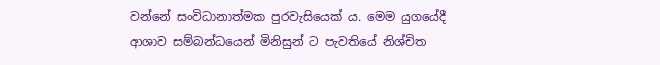වන්නේ සංවිධානාත්මක පුරවැසියෙක් ය. මෙම යුගයේදී ආශාව සම්බන්ධයෙන් මිනිසුන් ට පැවතියේ නිශ්චිත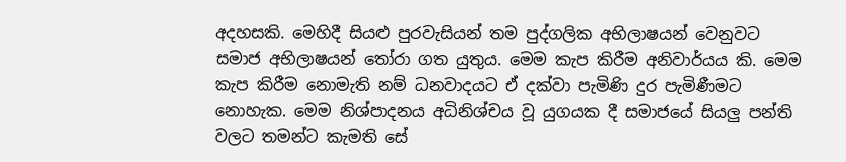අදහසකි. මෙහිදී සියළු පුරවැසියන් තම පුද්ගලික අභිලාෂයන් වෙනුවට සමාජ අභිලාෂයන් තෝරා ගත යුතුය. මෙම කැප කිරීම අනිවාර්යය කි. මෙම කැප කිරීම නොමැති නම් ධනවාදයට ඒ දක්වා පැමිණි දුර පැමිණීමට නොහැක. මෙම නිශ්පාදනය අධිනිශ්චය වූ යුගයක දී සමාජයේ සියලු පන්ති වලට තමන්ට කැමති සේ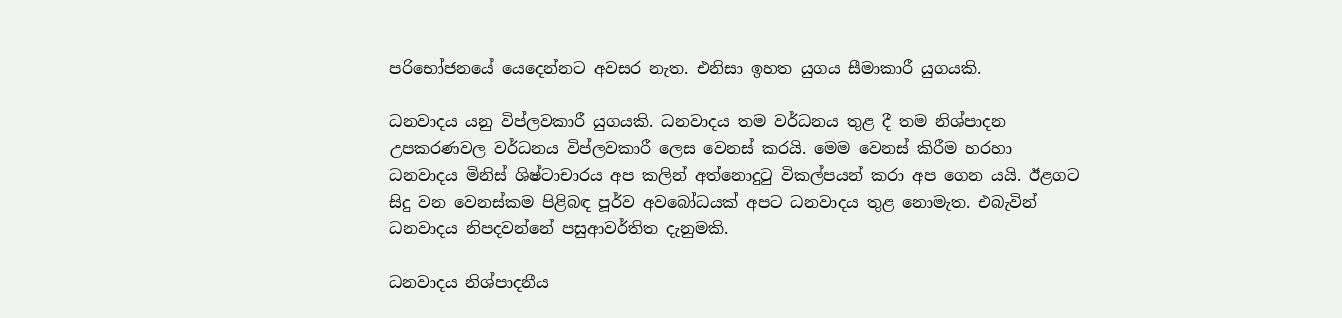පරිභෝජනයේ යෙදෙන්නට අවසර නැත. එනිසා ඉහත යුගය සීමාකාරී යුගයකි.

ධනවාදය යනු විප්ලවකාරී යුගයකි. ධනවාදය තම වර්ධනය තුළ දී තම නිශ්පාදන උපකරණවල වර්ධනය විප්ලවකාරී ලෙස වෙනස් කරයි. මෙම වෙනස් කිරීම හරහා ධනවාදය මිනිස් ශිෂ්ටාචාරය අප කලින් අත්නොදුටු විකල්පයන් කරා අප ගෙන යයි. ඊළගට සිදු වන වෙනස්කම පිළිබඳ පූර්ව අවබෝධයක් අපට ධනවාදය තුළ නොමැත. එබැවින් ධනවාදය නිපදවන්නේ පසුආවර්තිත දැනුමකි.

ධනවාදය නිශ්පාදනීය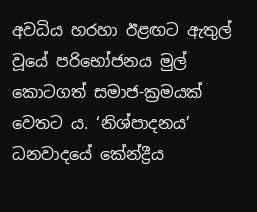අවධිය හරහා ඊළඟට ඇතුල් වූයේ පරිභෝජනය මුල් කොටගත් සමාජ-ක්‍රමයක් වෙතට ය. ‘නිශ්පාදනය’ ධනවාදයේ කේන්ද්‍රීය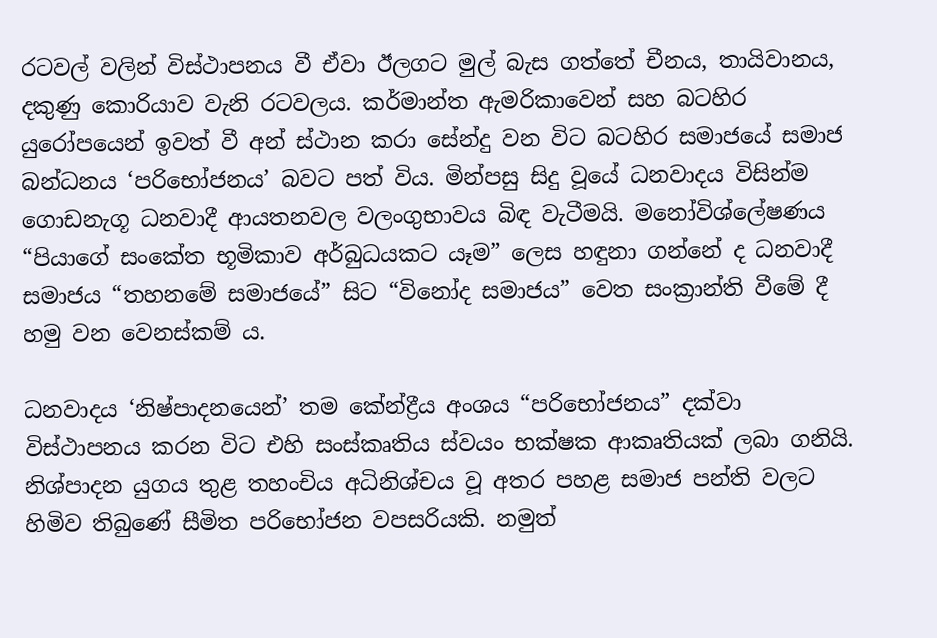රටවල් වලින් විස්ථාපනය වී ඒවා ඊලගට මුල් බැස ගත්තේ චීනය, තායිවානය, දකුණු කොරියාව වැනි රටවලය. කර්මාන්ත ඇමරිකාවෙන් සහ බටහිර යුරෝපයෙන් ඉවත් වී අන් ස්ථාන කරා සේන්දු වන විට බටහිර සමාජයේ සමාජ බන්ධනය ‘පරිභෝජනය’ බවට පත් විය. මින්පසු සිදු වූයේ ධනවාදය විසින්ම ගොඩනැගූ ධනවාදී ආයතනවල වලංගුභාවය බිඳ වැටීමයි. මනෝවිශ්ලේෂණය “පියාගේ සංකේත භූමිකාව අර්බුධයකට යෑම” ලෙස හඳුනා ගන්නේ ද ධනවාදී සමාජය “තහනමේ සමාජයේ” සිට “විනෝද සමාජය” වෙත සංක්‍රාන්ති වීමේ දී හමු වන වෙනස්කම් ය.

ධනවාදය ‘නිෂ්පාදනයෙන්’ තම කේන්ද්‍රීය අංශය “පරිභෝජනය” දක්වා විස්ථාපනය කරන විට එහි සංස්කෘතිය ස්වයං භක්ෂක ආකෘතියක් ලබා ගනියි. නිශ්පාදන යුගය තුළ තහංචිය අධිනිශ්චය වූ අතර පහළ සමාජ පන්ති වලට හිමිව තිබුණේ සීමිත පරිභෝජන වපසරියකි. නමුත්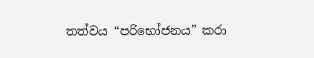තත්වය “පරිභෝජනය” කරා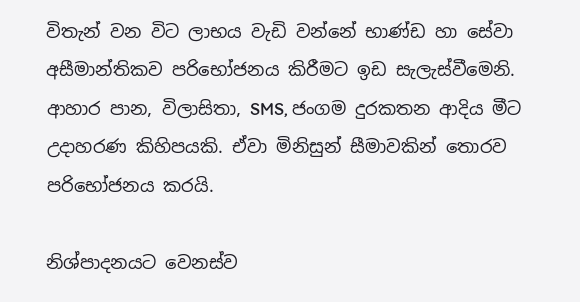විතැන් වන විට ලාභය වැඩි වන්නේ භාණ්ඩ හා සේවා අසීමාන්තිකව පරිභෝජනය කිරීමට ඉඩ සැලැස්වීමෙනි. ආහාර පාන, විලාසිතා, SMS, ජංගම දුරකතන ආදිය මීට උදාහරණ කිහිපයකි. ඒවා මිනිසුන් සීමාවකින් තොරව පරිභෝජනය කරයි.

නිශ්පාදනයට වෙනස්ව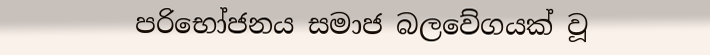පරිභෝජනය සමාජ බලවේගයක් වූ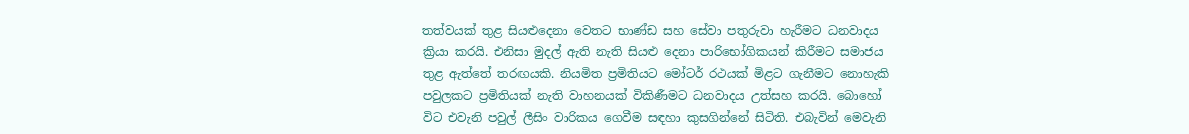තත්වයක් තුළ සියළුදෙනා වෙතට භාණ්ඩ සහ සේවා පතුරුවා හැරීමට ධනවාදය ක්‍රියා කරයි. එනිසා මුදල් ඇති නැති සියළු දෙනා පාරිභෝගිකයන් කිරීමට සමාජය තුළ ඇත්තේ තරඟයකි. නියමිත ප්‍රමිතියට මෝටර් රථයක් මිළට ගැනීමට නොහැකි පවුලකට ප්‍රමිතියක් නැති වාහනයක් විකිණීමට ධනවාදය උත්සහ කරයි. බොහෝ විට එවැනි පවුල් ලීසිං වාරිකය ගෙවීම සඳහා කුසගින්නේ සිටිති. එබැවින් මෙවැනි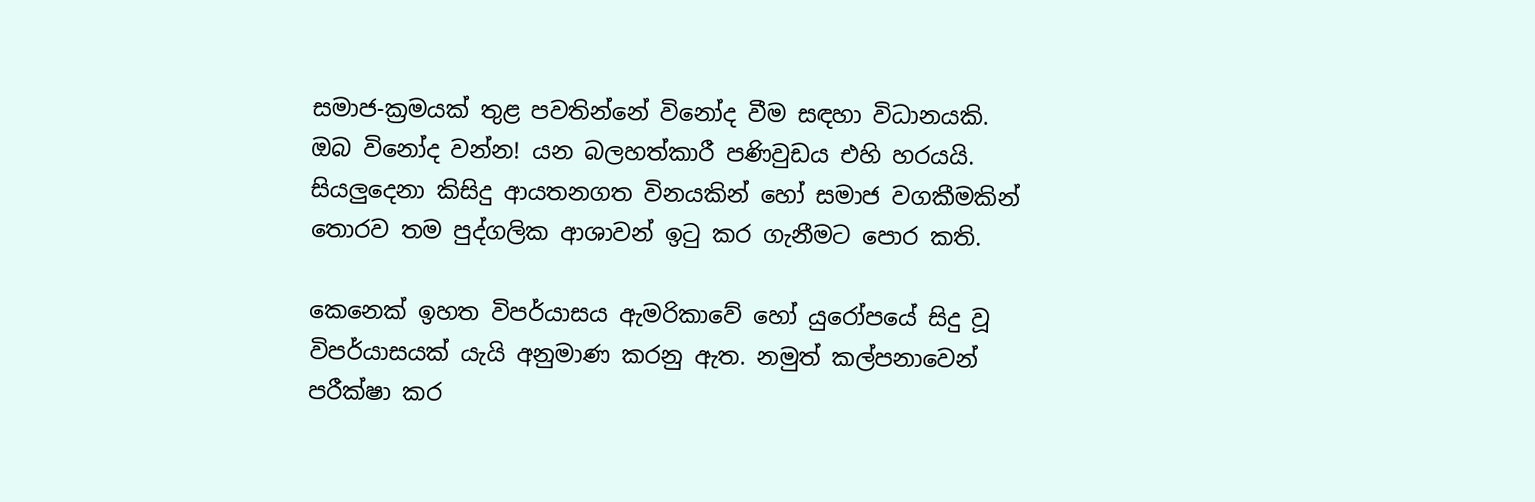සමාජ-ක්‍රමයක් තුළ පවතින්නේ විනෝද වීම සඳහා විධානයකි. ඔබ විනෝද වන්න! යන බලහත්කාරී පණිවුඩය එහි හරයයි. සියලුදෙනා කිසිදු ආයතනගත විනයකින් හෝ සමාජ වගකීමකින් තොරව තම පුද්ගලික ආශාවන් ඉටු කර ගැනීමට පොර කති.

කෙනෙක් ඉහත විපර්යාසය ඇමරිකාවේ හෝ යුරෝපයේ සිදු වූ විපර්යාසයක් යැයි අනුමාණ කරනු ඇත. නමුත් කල්පනාවෙන් පරීක්ෂා කර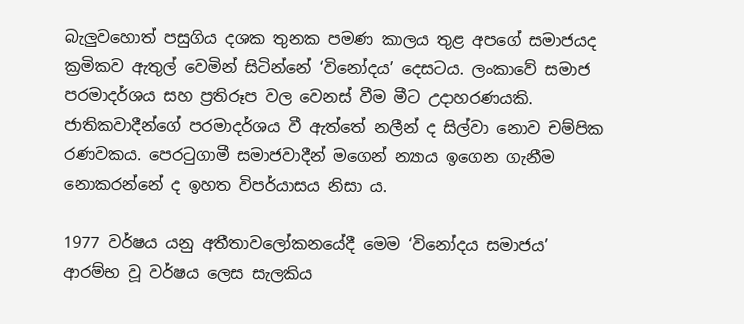බැලුවහොත් පසුගිය දශක තුනක පමණ කාලය තුළ අපගේ සමාජයද ක්‍රමිකව ඇතුල් වෙමින් සිටින්නේ ‘විනෝදය’ දෙසටය. ලංකාවේ සමාජ පරමාදර්ශය සහ ප්‍රතිරූප වල වෙනස් වීම මීට උදාහරණයකි. ජාතිකවාදීන්ගේ පරමාදර්ශය වී ඇත්තේ නලීන් ද සිල්වා නොව චම්පික රණවකය. පෙරටුගාමී සමාජවාදීන් මගෙන් න්‍යාය ඉගෙන ගැනීම නොකරන්නේ ද ඉහත විපර්යාසය නිසා ය.

1977 වර්ෂය යනු අතීතාවලෝකනයේදී මෙම ‘විනෝදය සමාජය’ ආරම්භ වූ වර්ෂය ලෙස සැලකිය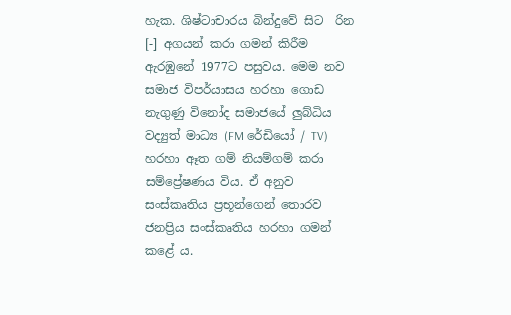හැක. ශිෂ්ටාචාරය බින්දුවේ සිට  රින [-] අගයන් කරා ගමන් කිරීම ඇරඹුනේ 1977ට පසුවය. මෙම නව සමාජ විපර්යාසය හරහා ගොඩ නැගුණු විනෝද සමාජයේ ලුබ්ධිය වද්‍යුත් මාධ්‍ය (FM රේඩියෝ / TV) හරහා ඈත ගම් නියම්ගම් කරා සම්ප්‍රේෂණය විය. ඒ අනුව සංස්කෘතිය ප්‍රභූන්ගෙන් තොරව ජනප්‍රිය සංස්කෘතිය හරහා ගමන් කළේ ය.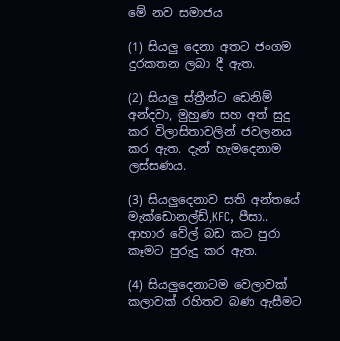මේ නව සමාජය

(1) සියලු දෙනා අතට ජංගම දුරකතන ලබා දී ඇත.

(2) සියලු ස්ත්‍රීන්ට ඩෙනිම් අන්දවා, මුහුණ සහ අත් සුදු කර විලාසිතාවලින් ජවලනය කර ඇත. දැන් හැමදෙනාම ලස්සණය.

(3) සියලුදෙනාව සති අන්තයේ මැක්ඩොනල්ඩ්,KFC, පීසා.. ආහාර වේල් බඩ කට පුරා කෑමට පුරුදු කර ඇත.

(4) සියලුදෙනාටම වෙලාවක් කලාවක් රහිතව බණ ඇසීමට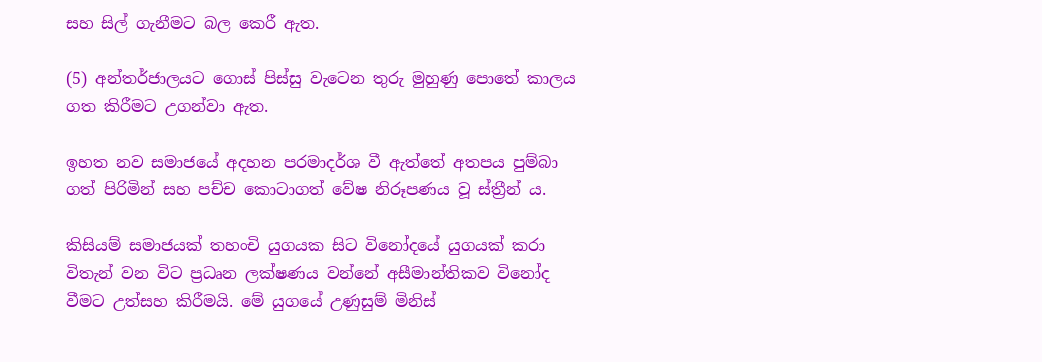සහ සිල් ගැනීමට බල කෙරී ඇත.

(5) අන්තර්ජාලයට ගොස් පිස්සු වැටෙන තුරු මුහුණු පොතේ කාලය ගත කිරීමට උගන්වා ඇත.

ඉහත නව සමාජයේ අදහන පරමාදර්ශ වී ඇත්තේ අතපය පුම්බා ගත් පිරිමින් සහ පච්ච කොටාගත් වේෂ නිරූපණය වූ ස්ත්‍රීන් ය.

කිසියම් සමාජයක් තහංචි යුගයක සිට විනෝදයේ යුගයක් කරා විතැන් වන විට ප්‍රධෘන ලක්ෂණය වන්නේ අසීමාන්තිකව විනෝද වීමට උත්සහ කිරීමයි. මේ යුගයේ උණුසුම් මිනිස්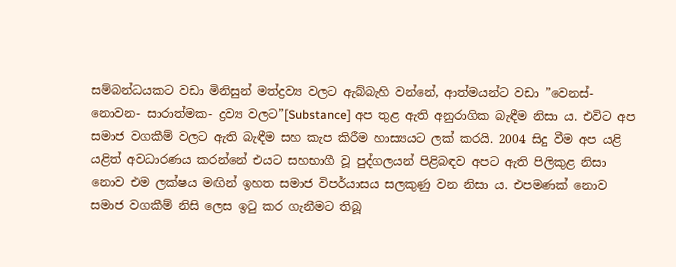සම්බන්ධයකට වඩා මිනිසුන් මත්ද්‍රව්‍ය වලට ඇබ්බැහි වන්නේ, ආත්මයන්ට වඩා ”වෙනස්- නොවන- සාරාත්මක- ද්‍රව්‍ය වලට”[Substance] අප තුළ ඇති අනුරාගික බැඳීම නිසා ය. එවිට අප සමාජ වගකීම් වලට ඇති බැඳීම සහ කැප කිරීම හාස්‍යයට ලක් කරයි. 2004 සිදු වීම අප යළි යළිත් අවධාරණය කරන්නේ එයට සහභාගී වූ පුද්ගලයන් පිළිබඳව අපට ඇති පිලිකුළ නිසා නොව එම ලක්ෂය මඟින් ඉහත සමාජ විපර්යාසය සලකුණු වන නිසා ය. එපමණක් නොව සමාජ වගකීම් නිසි ලෙස ඉටු කර ගැනීමට තිබූ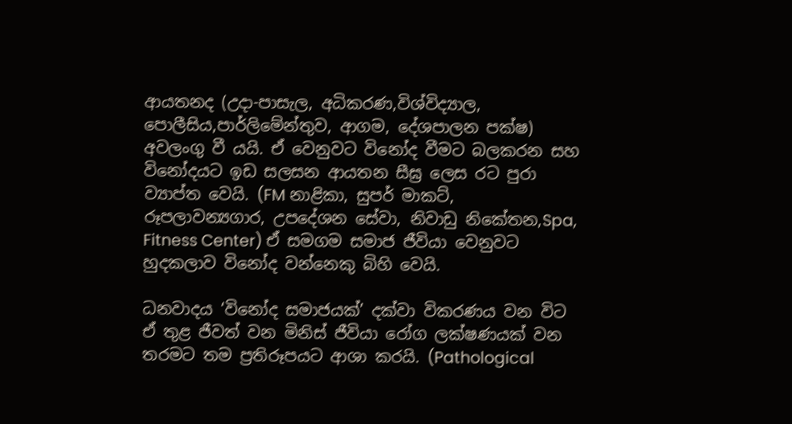ආයතනද (උදා-පාසැල, අධිකරණ,විශ්විද්‍යාල, පොලීසිය,පාර්ලිමේන්තුව, ආගම, දේශපාලන පක්ෂ) අවලංගු වී යයි. ඒ වෙනුවට විනෝද වීමට බලකරන සහ විනෝදයට ඉඩ සලසන ආයතන සීඝ්‍ර ලෙස රට පුරා ව්‍යාප්ත වෙයි. (FM නාළිකා, සුපර් මාකට්, රූපලාවන්‍යගාර, උපදේශන සේවා, නිවාඩු නිකේතන,Spa, Fitness Center) ඒ සමගම සමාජ ජීවියා වෙනුවට හුදකලාව විනෝද වන්නෙකු බිහි වෙයි.

ධනවාදය ‘විනෝද සමාජයක්’ දක්වා විකරණය වන විට ඒ තුළ ජීවත් වන මිනිස් ජීවියා රෝග ලක්ෂණයක් වන තරමට තම ප්‍රතිරූපයට ආශා කරයි. (Pathological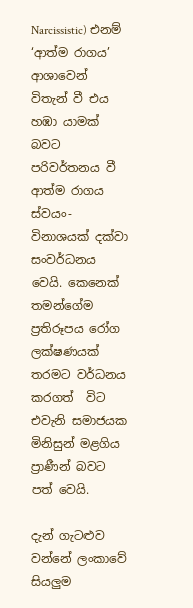Narcissistic) එනම් ‘ආත්ම රාගය’ ආශාවෙන් විතැන් වී එය හඹා යාමක් බවට පරිවර්තනය වී ආත්ම රාගය ස්වයං-විනාශයක් දක්වා සංවර්ධනය වෙයි. කෙනෙක් තමන්ගේම ප්‍රතිරූපය රෝග ලක්ෂණයක් තරමට වර්ධනය කරගත්  විට එවැනි සමාජයක මිනිසුන් මළගිය ප්‍රාණීන් බවට පත් වෙයි.

දැන් ගැටළුව වන්නේ ලංකාවේ සියලුම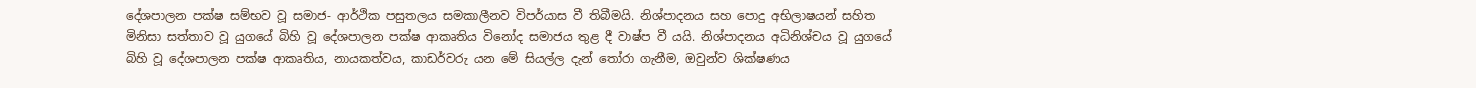දේශපාලන පක්ෂ සම්භව වූ සමාජ- ආර්ථික පසුතලය සමකාලීනව විපර්යාස වී තිබීමයි. නිශ්පාදනය සහ පොදු අභිලාෂයන් සහිත මිනිසා සත්තාව වූ යුගයේ බිහි වූ දේශපාලන පක්ෂ ආකෘතිය විනෝද සමාජය තුළ දී වාෂ්ප වී යයි. නිශ්පාදනය අධිනිශ්චය වූ යුගයේ බිහි වූ දේශපාලන පක්ෂ ආකෘතිය, නායකත්වය, කාඩර්වරු යන මේ සියල්ල දැන් තෝරා ගැනීම, ඔවුන්ව ශික්ෂණය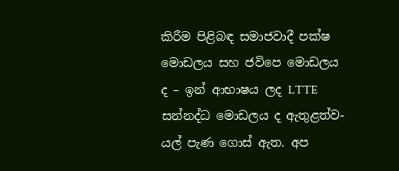කිරීම පිළිබඳ සමාජවාදී පක්ෂ මොඩලය සහ ජවිපෙ මොඩලය ද – ඉන් ආභාෂය ලද LTTE සන්නද්ධ මොඩලය ද ඇතුළත්ව- යල් පැණ ගොස් ඇත. අප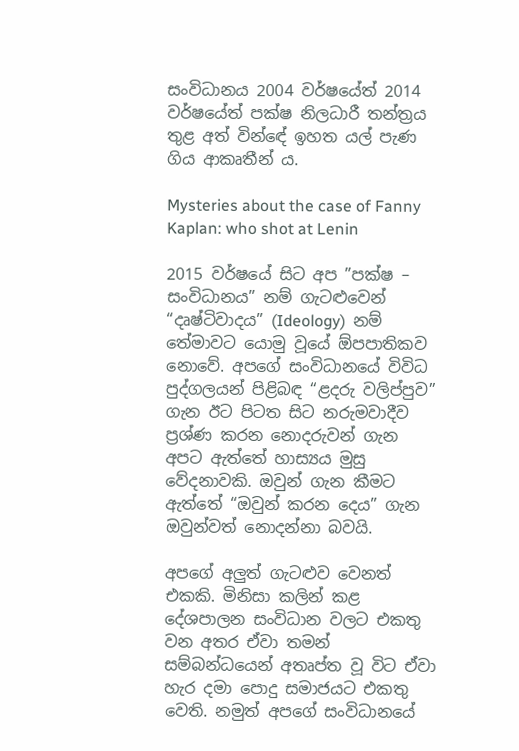සංවිධානය 2004 වර්ෂයේත් 2014 වර්ෂයේත් පක්ෂ නිලධාරී තන්ත්‍රය තුළ අත් වින්ඳේ ඉහත යල් පැණ ගිය ආකෘතීන් ය.

Mysteries about the case of Fanny Kaplan: who shot at Lenin

2015 වර්ෂයේ සිට අප ”පක්ෂ – සංවිධානය” නම් ගැටළුවෙන් “දෘෂ්ටිවාදය” (Ideology)  නම් තේමාවට යොමු වූයේ ඕපපාතිකව නොවේ. අපගේ සංවිධානයේ විවිධ පුද්ගලයන් පිළිබඳ “ළදරු වලිප්පුව” ගැන ඊට පිටත සිට නරුමවාදීව ප්‍රශ්ණ කරන නොදරුවන් ගැන අපට ඇත්තේ හාස්‍යය මුසු වේදනාවකි. ඔවුන් ගැන කීමට ඇත්තේ “ඔවුන් කරන දෙය” ගැන ඔවුන්වත් නොදන්නා බවයි.

අපගේ අලුත් ගැටළුව වෙනත් එකකි. මිනිසා කලින් කළ දේශපාලන සංවිධාන වලට එකතු වන අතර ඒවා තමන් සම්බන්ධයෙන් අතෘප්ත වූ විට ඒවා හැර දමා පොදු සමාජයට එකතු වෙති. නමුත් අපගේ සංවිධානයේ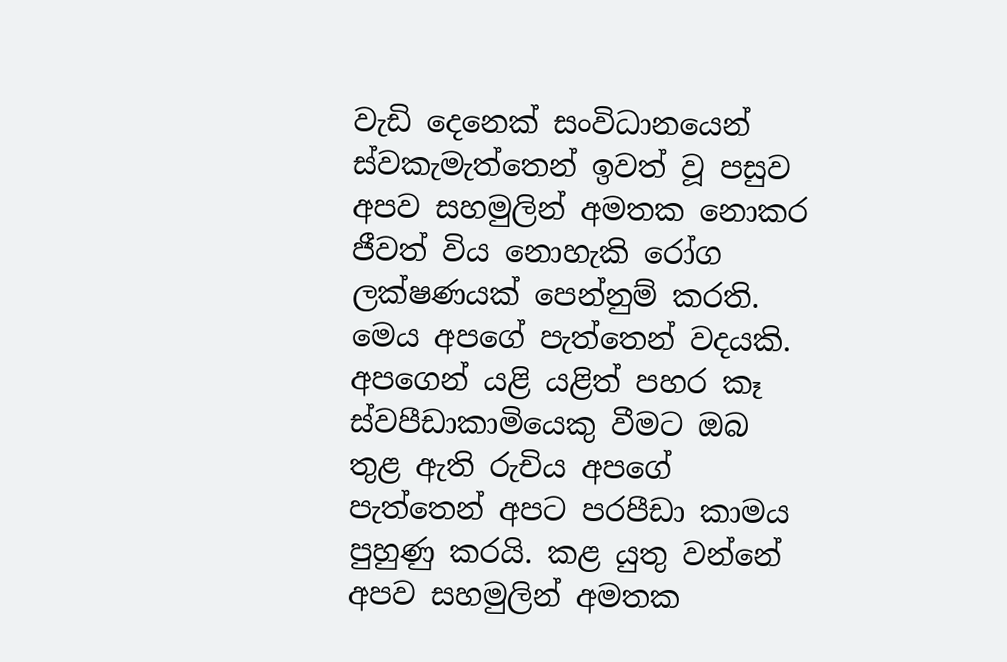වැඩි දෙනෙක් සංවිධානයෙන් ස්වකැමැත්තෙන් ඉවත් වූ පසුව අපව සහමුලින් අමතක නොකර ජීවත් විය නොහැකි රෝග ලක්ෂණයක් පෙන්නුම් කරති. මෙය අපගේ පැත්තෙන් වදයකි. අපගෙන් යළි යළිත් පහර කෑ ස්වපීඩාකාමියෙකු වීමට ඔබ තුළ ඇති රුචිය අපගේ පැත්තෙන් අපට පරපීඩා කාමය පුහුණු කරයි. කළ යුතු වන්නේ අපව සහමුලින් අමතක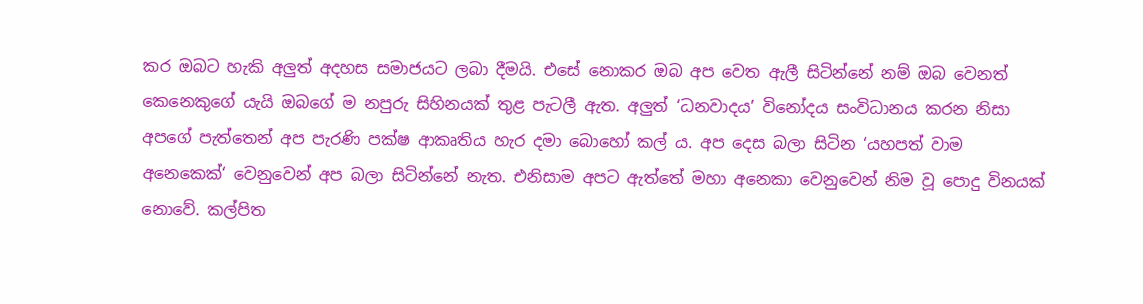කර ඔබට හැකි අලුත් අදහස සමාජයට ලබා දීමයි. එසේ නොකර ඔබ අප වෙත ඇලී සිටින්නේ නම් ඔබ වෙනත් කෙනෙකුගේ යැයි ඔබගේ ම නපුරු සිහිනයක් තුළ පැටලී ඇත. අලුත් ‘ධනවාදය’ විනෝදය සංවිධානය කරන නිසා අපගේ පැත්තෙන් අප පැරණි පක්ෂ ආකෘතිය හැර දමා බොහෝ කල් ය. අප දෙස බලා සිටින ‘යහපත් වාම අනෙකෙක්‘ වෙනුවෙන් අප බලා සිටින්නේ නැත. එනිසාම අපට ඇත්තේ මහා අනෙකා වෙනුවෙන් නිම වූ පොදු විනයක් නොවේ. කල්පිත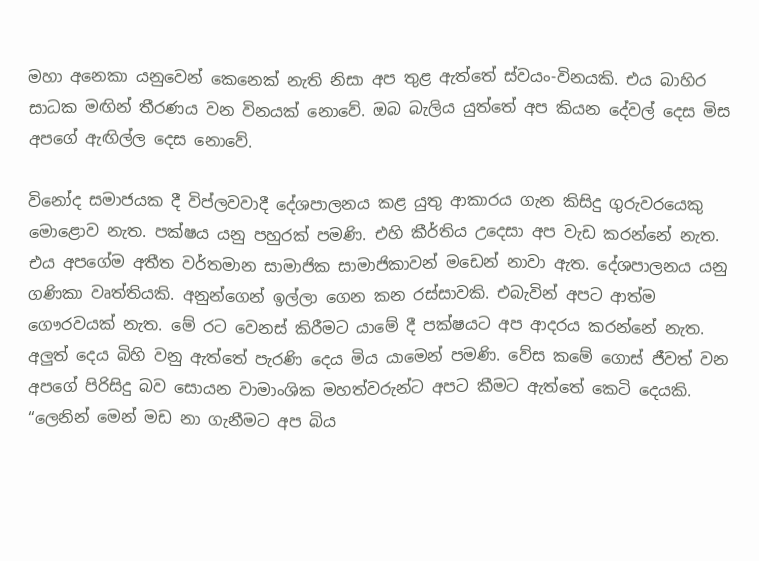මහා අනෙකා යනුවෙන් කෙනෙක් නැති නිසා අප තුළ ඇත්තේ ස්වයං-විනයකි. එය බාහිර සාධක මඟින් තීරණය වන විනයක් නොවේ. ඔබ බැලිය යුත්තේ අප කියන දේවල් දෙස මිස අපගේ ඇඟිල්ල දෙස නොවේ.

විනෝද සමාජයක දී විප්ලවවාදී දේශපාලනය කළ යුතු ආකාරය ගැන කිසිදු ගුරුවරයෙකු මොළොව නැත. පක්ෂය යනු පහුරක් පමණි. එහි කීර්තිය උදෙසා අප වැඩ කරන්නේ නැත. එය අපගේම අතීත වර්තමාන සාමාජික සාමාජිකාවන් මඩෙන් නාවා ඇත. දේශපාලනය යනු ගණිකා වෘත්තියකි. අනුන්ගෙන් ඉල්ලා ගෙන කන රස්සාවකි. එබැවින් අපට ආත්ම ගෞරවයක් නැත. මේ රට වෙනස් කිරීමට යාමේ දී පක්ෂයට අප ආදරය කරන්නේ නැත. අලුත් දෙය බිහි වනු ඇත්තේ පැරණි දෙය මිය යාමෙන් පමණි. වේස කමේ ගොස් ජීවත් වන අපගේ පිරිසිදු බව සොයන වාමාංශික මහත්වරුන්ට අපට කීමට ඇත්තේ කෙටි දෙයකි. “ලෙනින් මෙන් මඩ නා ගැනීමට අප බිය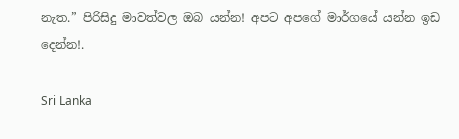නැත.” පිරිසිදු මාවත්වල ඔබ යන්න! අපට අපගේ මාර්ගයේ යන්න ඉඩ දෙන්න!.

Sri Lanka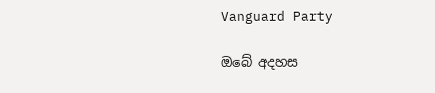Vanguard Party

ඔබේ අදහස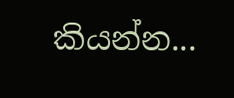කියන්න...